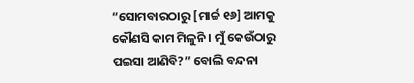“ସୋମବାରଠାରୁ [ମାର୍ଚ୍ଚ ୧୬] ଆମକୁ କୌଣସି କାମ ମିଳୁନି । ମୁଁ କେଉଁଠାରୁ ପଇସା ଆଣିବି?” ବୋଲି ବନ୍ଦନା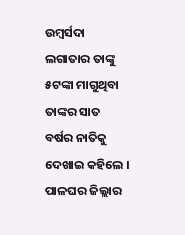ଉମ୍ବର୍ସଦା ଲଗାତାର ତାଙ୍କୁ ୫ଟଙ୍କା ମାଗୁଥିବା ତାଙ୍କର ସାତ ବର୍ଷର ନାତିକୁ ଦେଖାଇ କହିଲେ ।
ପାଳଘର ଜିଲ୍ଲାର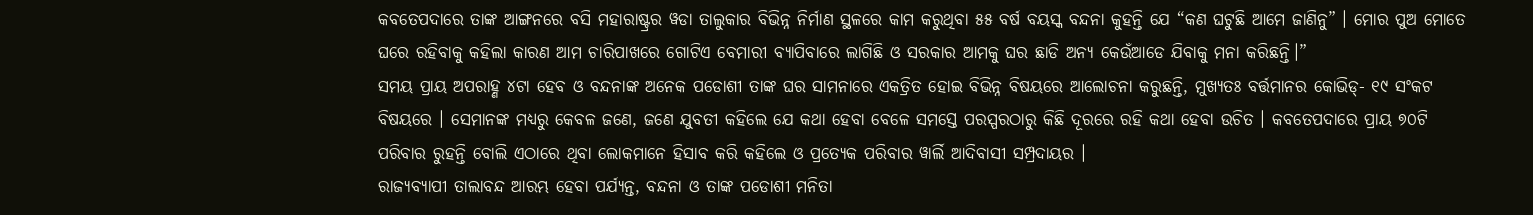କବତେପଦାରେ ତାଙ୍କ ଆଙ୍ଗନରେ ବସି ମହାରାଷ୍ଟ୍ରର ୱଡା ତାଲୁକାର ବିଭିନ୍ନ ନିର୍ମାଣ ସ୍ଥଳରେ କାମ କରୁଥିବା ୫୫ ବର୍ଷ ବୟସ୍କ ବନ୍ଦନା କୁହନ୍ତି ଯେ “କଣ ଘଟୁଛି ଆମେ ଜାଣିନୁ” । ମୋର ପୁଅ ମୋତେ ଘରେ ରହିବାକୁ କହିଲା କାରଣ ଆମ ଚାରିପାଖରେ ଗୋଟିଏ ବେମାରୀ ବ୍ୟାପିବାରେ ଲାଗିଛି ଓ ସରକାର ଆମକୁ ଘର ଛାଡି ଅନ୍ୟ କେଉଁଆଡେ ଯିବାକୁ ମନା କରିଛନ୍ତି।”
ସମୟ ପ୍ରାୟ ଅପରାହ୍ଣ ୪ଟା ହେବ ଓ ବନ୍ଦନାଙ୍କ ଅନେକ ପଡୋଶୀ ତାଙ୍କ ଘର ସାମନାରେ ଏକତ୍ରିତ ହୋଇ ବିଭିନ୍ନ ବିଷୟରେ ଆଲୋଚନା କରୁଛନ୍ତି, ମୁଖ୍ୟତଃ ବର୍ତ୍ତମାନର କୋଭିଡ୍- ୧୯ ସଂକଟ ବିଷୟରେ । ସେମାନଙ୍କ ମଧ୍ୟରୁ କେବଳ ଜଣେ, ଜଣେ ଯୁବତୀ କହିଲେ ଯେ କଥା ହେବା ବେଳେ ସମସ୍ତେ ପରସ୍ପରଠାରୁ କିଛି ଦୂରରେ ରହି କଥା ହେବା ଉଚିତ । କବତେପଦାରେ ପ୍ରାୟ ୭୦ଟି ପରିବାର ରୁହନ୍ତି ବୋଲି ଏଠାରେ ଥିବା ଲୋକମାନେ ହିସାବ କରି କହିଲେ ଓ ପ୍ରତ୍ୟେକ ପରିବାର ୱାର୍ଲି ଆଦିବାସୀ ସମ୍ପ୍ରଦାୟର ।
ରାଜ୍ୟବ୍ୟାପୀ ତାଲାବନ୍ଦ ଆରମ୍ଭ ହେବା ପର୍ଯ୍ୟନ୍ତ, ବନ୍ଦନା ଓ ତାଙ୍କ ପଡୋଶୀ ମନିତା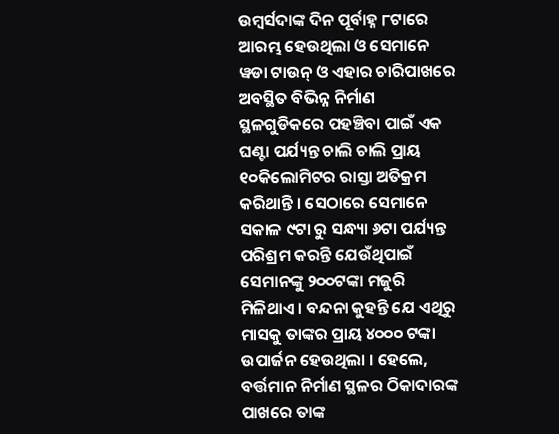ଉମ୍ବର୍ସଦାଙ୍କ ଦିନ ପୂର୍ବାହ୍ନ ୮ଟାରେ ଆରମ୍ଭ ହେଉଥିଲା ଓ ସେମାନେ ୱଡା ଟାଉନ୍ ଓ ଏହାର ଚାରିପାଖରେ ଅବସ୍ଥିତ ବିଭିନ୍ନ ନିର୍ମାଣ ସ୍ଥଳଗୁଡିକରେ ପହଞ୍ଚିବା ପାଇଁ ଏକ ଘଣ୍ଟା ପର୍ଯ୍ୟନ୍ତ ଚାଲି ଚାଲି ପ୍ରାୟ ୧୦କିଲୋମିଟର ରାସ୍ତା ଅତିକ୍ରମ କରିଥାନ୍ତି । ସେଠାରେ ସେମାନେ ସକାଳ ୯ଟା ରୁ ସନ୍ଧ୍ୟା ୬ଟା ପର୍ଯ୍ୟନ୍ତ ପରିଶ୍ରମ କରନ୍ତି ଯେଉଁଥିପାଇଁ ସେମାନଙ୍କୁ ୨୦୦ଟଙ୍କା ମଜୁରି ମିଳିଥାଏ । ବନ୍ଦନା କୁହନ୍ତି ଯେ ଏଥିରୁ ମାସକୁ ତାଙ୍କର ପ୍ରାୟ ୪୦୦୦ ଟଙ୍କା ଉପାର୍ଜନ ହେଉଥିଲା । ହେଲେ, ବର୍ତ୍ତମାନ ନିର୍ମାଣ ସ୍ଥଳର ଠିକାଦାରଙ୍କ ପାଖରେ ତାଙ୍କ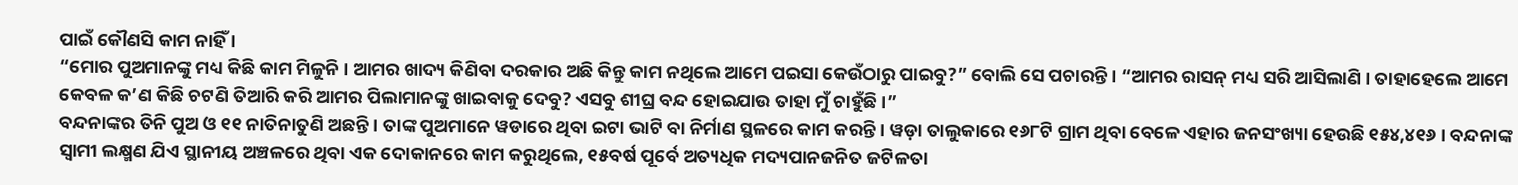ପାଇଁ କୌଣସି କାମ ନାହିଁ ।
“ମୋର ପୁଅମାନଙ୍କୁ ମଧ୍ୟ କିଛି କାମ ମିଳୁନି । ଆମର ଖାଦ୍ୟ କିଣିବା ଦରକାର ଅଛି କିନ୍ତୁ କାମ ନଥିଲେ ଆମେ ପଇସା କେଉଁଠାରୁ ପାଇବୁ?” ବୋଲି ସେ ପଚାରନ୍ତି । “ଆମର ରାସନ୍ ମଧ୍ୟ ସରି ଆସିଲାଣି । ତାହାହେଲେ ଆମେ କେବଳ କ’ଣ କିଛି ଚଟଣି ତିଆରି କରି ଆମର ପିଲାମାନଙ୍କୁ ଖାଇବାକୁ ଦେବୁ? ଏସବୁ ଶୀଘ୍ର ବନ୍ଦ ହୋଇଯାଉ ତାହା ମୁଁ ଚାହୁଁଛି ।”
ବନ୍ଦନାଙ୍କର ତିନି ପୁଅ ଓ ୧୧ ନାତିନାତୁଣି ଅଛନ୍ତି । ତାଙ୍କ ପୁଅମାନେ ୱଡାରେ ଥିବା ଇଟା ଭାଟି ବା ନିର୍ମାଣ ସ୍ଥଳରେ କାମ କରନ୍ତି। ୱଡ଼ା ତାଲୁକାରେ ୧୬୮ଟି ଗ୍ରାମ ଥିବା ବେଳେ ଏହାର ଜନସଂଖ୍ୟା ହେଉଛି ୧୫୪,୪୧୬ । ବନ୍ଦନାଙ୍କ ସ୍ୱାମୀ ଲକ୍ଷ୍ମଣ ଯିଏ ସ୍ଥାନୀୟ ଅଞ୍ଚଳରେ ଥିବା ଏକ ଦୋକାନରେ କାମ କରୁଥିଲେ, ୧୫ବର୍ଷ ପୂର୍ବେ ଅତ୍ୟଧିକ ମଦ୍ୟପାନଜନିତ ଜଟିଳତା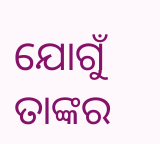ଯୋଗୁଁ ତାଙ୍କର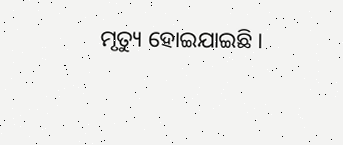ମୃତ୍ୟୁ ହୋଇଯାଇଛି ।